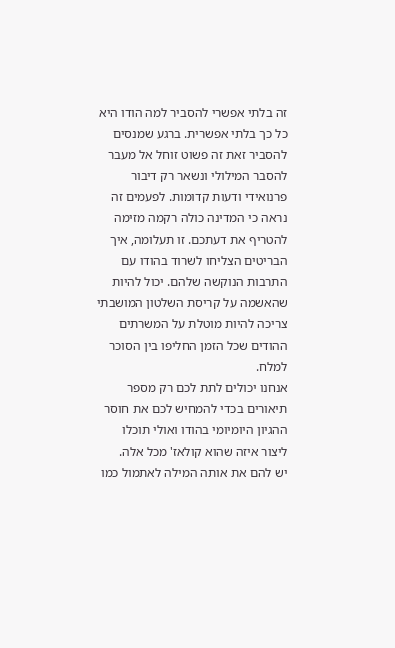זה בלתי אפשרי להסביר למה הודו היא כל כך בלתי אפשרית. ברגע שמנסים להסביר זאת זה פשוט זוחל אל מעבר להסבר המילולי ונשאר רק דיבור פרנואידי ודעות קדומות. לפעמים זה נראה כי המדינה כולה רקמה מזימה להטריף את דעתכם. זו תעלומה, איך הבריטים הצליחו לשרוד בהודו עם התרבות הנוקשה שלהם. יכול להיות שהאשמה על קריסת השלטון המושבתי צריכה להיות מוטלת על המשרתים ההודים שכל הזמן החליפו בין הסוכר למלח.
אנחנו יכולים לתת לכם רק מספר תיאורים בכדי להמחיש לכם את חוסר ההגיון היומיומי בהודו ואולי תוכלו ליצור איזה שהוא קולאז' מכל אלה.
יש להם את אותה המילה לאתמול כמו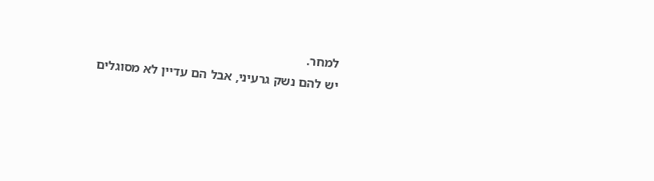למחר.
יש להם נשק גרעיני, אבל הם עדיין לא מסוגלים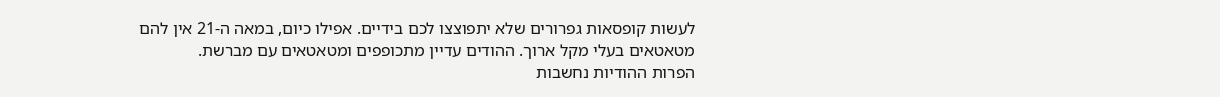לעשות קופסאות גפרורים שלא יתפוצצו לכם בידיים. אפילו כיום, במאה ה-21 אין להם מטאטאים בעלי מקל ארוך. ההודים עדיין מתכופפים ומטאטאים עם מברשת.
הפרות ההודיות נחשבות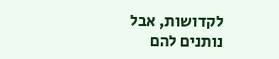לקדושות, אבל נותנים להם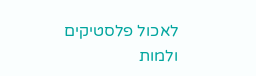לאכול פלסטיקים ולמות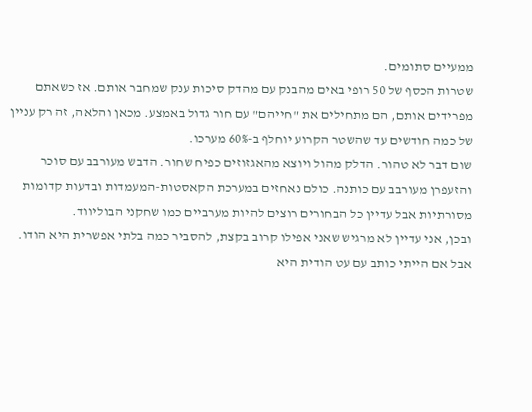ממעיים סתומים.
שטרות הכסף של 50 רופי באים מהבנק עם מהדק סיכות ענק שמחבר אותם. אז כשאתם מפרידים אותם, הם מתחילים את "חייהם" עם חור גדול באמצע. מכאן והלאה, זה רק עניין של כמה חודשים עד שהשטר הקרוע יוחלף ב-60% מערכו.
שום דבר לא טהור. הדלק מהול ויוצא מהאגזוזים כפיח שחור. הדבש מעורבב עם סוכר והזעפרן מעורבב עם כותנה. כולם נאחזים במערכת הקאסטות-המעמדות ובדעות קדומות מסורתיות אבל עדיין כל הבחורים רוצים להיות מערביים כמו שחקני הבוליווד.
ובכן, אני עדיין לא מרגיש שאני אפילו קרוב בקצת, להסביר כמה בלתי אפשרית היא הודו. אבל אם הייתי כותב עם עט הודית היא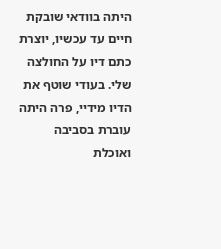היתה בוודאי שובקת חיים עד עכשיו, יוצרת כתם דיו על החולצה שלי. בעודי שוטף את הדיו מידיי, פרה היתה עוברת בסביבה ואוכלת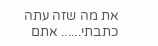את מה שזה עתה כתבתי...... אתם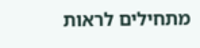מתחילים לראות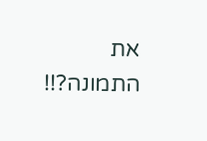את התמונה?!!